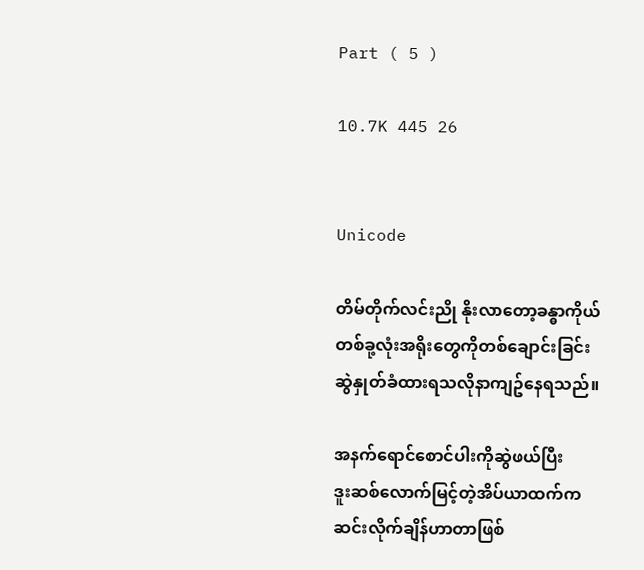Part ( 5 )

10.7K 445 26


Unicode

တိမ်တိုက်လင်းညို နိုးလာတော့ခန္ဓာကိုယ်
တစ်ခု့လုံးအရိုးတွေကိုတစ်ချောင်းခြင်း
ဆွဲနှုတ်ခံထားရသလိုနာကျဥ်နေရသည်။

အနက်ရောင်စောင်ပါးကိုဆွဲဖယ်ပြီး
ဒူးဆစ်လောက်မြင့်တဲ့အိပ်ယာထက်က
ဆင်းလိုက်ချိန်ဟာတာဖြစ်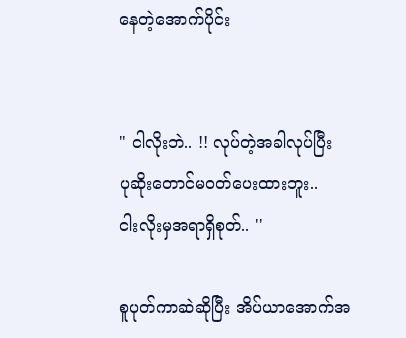နေတဲ့အောက်ပိုင်း


" ငါလိုးဘဲ.. !! လုပ်တဲ့အခါလုပ်ပြီး
ပုဆိုးတောင်မဝတ်ပေးထားဘူး..
ငါးလိုးမှအရာရှိစုတ်.. ''

စူပုတ်ကာဆဲဆိုပြီး အိပ်ယာအောက်အ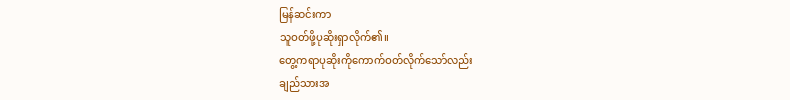မြန်ဆင်းကာ
သူဝတ်ဖို့ပုဆိုးရှာလိုက်၏။
တွေ့ကရာပုဆိုးကိုကောက်ဝတ်လိုက်သော်လည်း
ချည်သားအ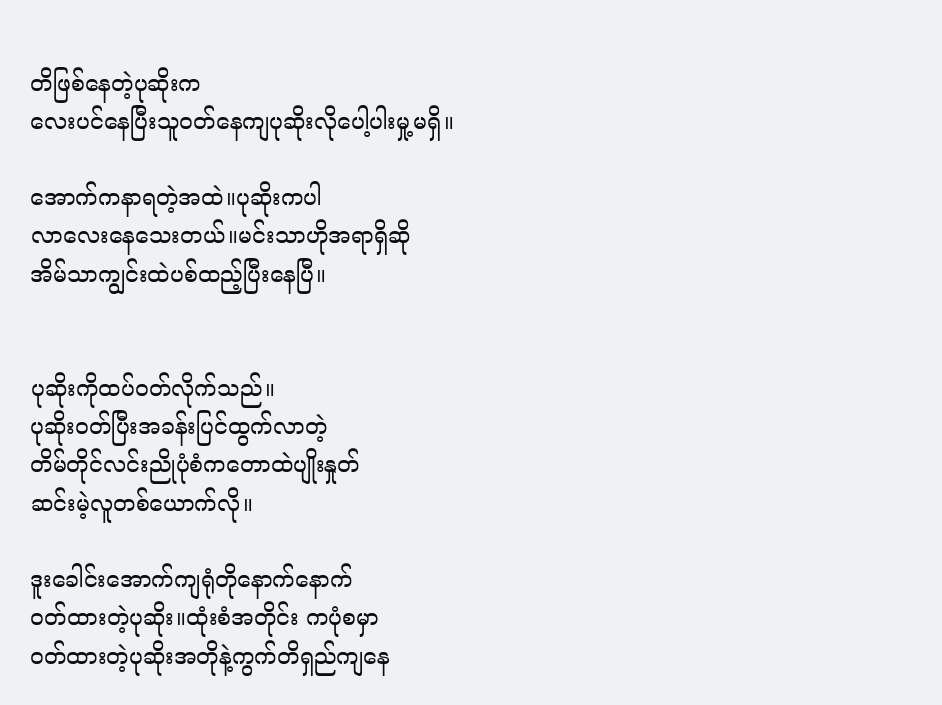တိဖြစ်နေတဲ့ပုဆိုးက
လေးပင်နေပြီးသူဝတ်နေကျပုဆိုးလိုပေါ့ပါးမှု့မရှိ။

အောက်ကနာရတဲ့အထဲ။ပုဆိုးကပါ
လာလေးနေသေးတယ်။မင်းသာဟိုအရာရှိဆို
အိမ်သာကျွင်းထဲပစ်ထည့်ပြီးနေပြီ။


ပုဆိုးကိုထပ်ဝတ်လိုက်သည်။
ပုဆိုးဝတ်ပြီးအခန်းပြင်ထွက်လာတဲ့
တိမ်တိုင်လင်းညိုပုံစံကတောထဲပျိုးနှုတ်
ဆင်းမဲ့လူတစ်ယောက်လို။

ဒူးခေါင်းအောက်ကျရုံတိုနောက်နောက်
ဝတ်ထားတဲ့ပုဆိုး။ထုံးစံအတိုင်း ကပုံစမှာ
ဝတ်ထားတဲ့ပုဆိုးအတိုနဲ့ကွက်တိရှည်ကျနေ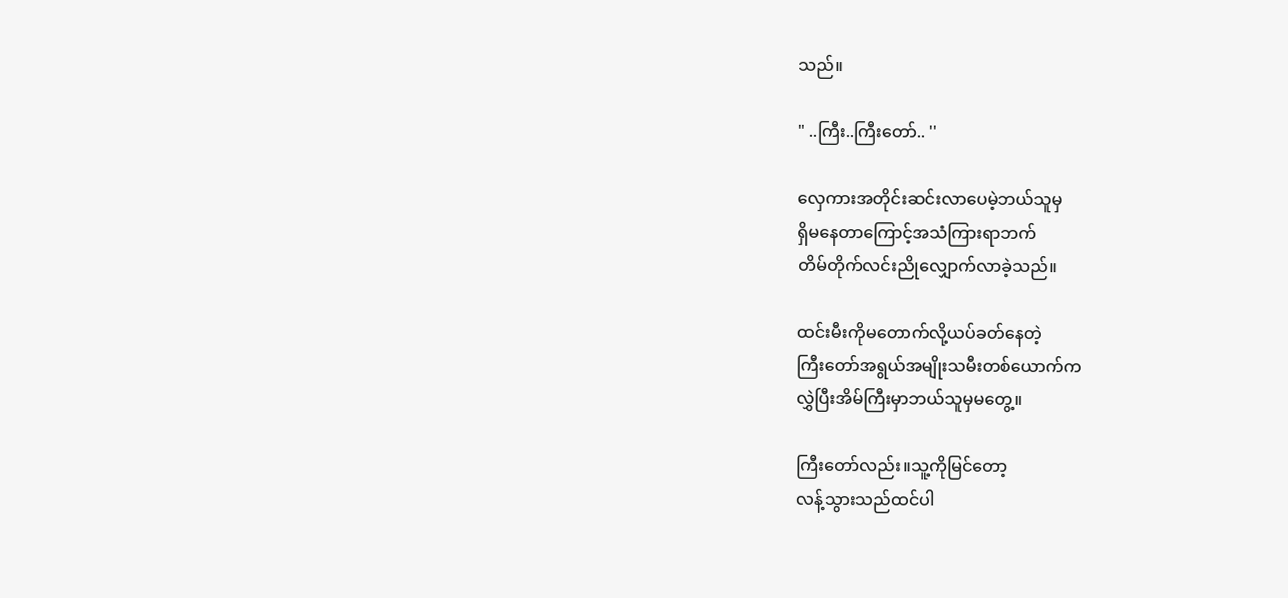သည်။

" ..ကြီး..ကြီးတော်.. ''

လှေကားအတိုင်းဆင်းလာပေမဲ့ဘယ်သူမှ
ရှိမနေတာကြောင့်အသံကြားရာဘက်
တိမ်တိုက်လင်းညိုလျှောက်လာခဲ့သည်။

ထင်းမီးကိုမတောက်လို့ယပ်ခတ်နေတဲ့
ကြီးတော်အရွယ်အမျိုးသမီးတစ်ယောက်က
လွှဲပြီးအိမ်ကြီးမှာဘယ်သူမှမတွေ့။

ကြီးတော်လည်း။သူ့ကိုမြင်တော့
လန့်သွားသည်ထင်ပါ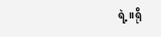ရဲ့။ရို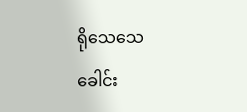ရိုသေသေ
ခေါင်း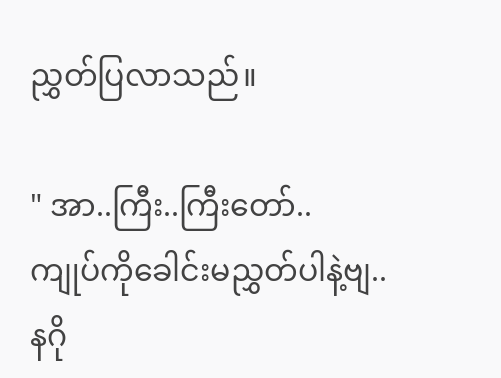ညွှတ်ပြလာသည်။

" အာ..ကြီး..ကြီးတော်..
ကျုပ်ကိုခေါင်းမညွှတ်ပါနဲ့ဗျ..နဂို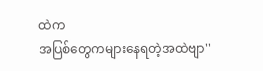ထဲက
အပြစ်တွေကများနေရတဲ့အထဲဗျာ''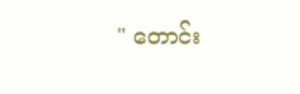" တောင်း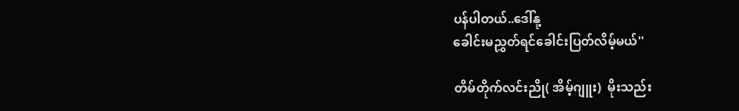ပန်ပါတယ်..ဒေါ်နု့
ခေါင်းမညွှတ်ရင်ခေါင်းပြတ်လိမ့်မယ်''

တိမ်တိုက်လင်းညို( အိမ့်ဂျူး)  မိုးသည်း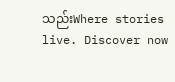သည်းWhere stories live. Discover now